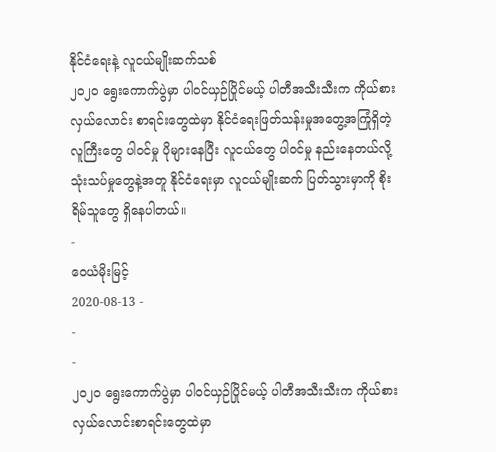နိုင်ငံရေးနဲ့ လူငယ်မျိုးဆက်သစ်
၂၀၂၀ ရွေးကောက်ပွဲမှာ ပါဝင်ယှဉ်ပြိုင်မယ့် ပါတီအသီးသီးက ကိုယ်စားလှယ်လောင်း စာရင်းတွေထဲမှာ နိုင်ငံရေးဖြတ်သန်းမှုအတွေ့အကြုံရှိတဲ့ လူကြီးတွေ ပါဝင်မှု ပိုများနေပြီး လူငယ်တွေ ပါဝင်မှု နည်းနေတယ်လို့ သုံးသပ်မှုတွေနဲ့အတူ နိုင်ငံရေးမှာ လူငယ်မျိုးဆက် ပြတ်သွားမှာကို စိုးရိမ်သူတွေ ရှိနေပါတယ်။
-
ဝေယံမိုးမြင့်
2020-08-13 -
-
-
၂၀၂၀ ရွေးကောက်ပွဲမှာ ပါဝင်ယှဉ်ပြိုင်မယ့် ပါတီအသီးသီးက ကိုယ်စားလှယ်လောင်းစာရင်းတွေထဲမှာ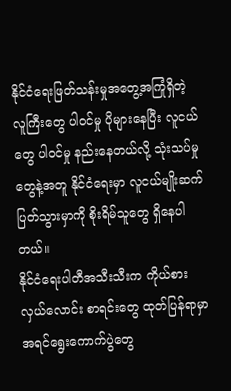နိုင်ငံရေးဖြတ်သန်းမှုအတွေ့အကြုံရှိတဲ့ လူကြီးတွေ ပါဝင်မှု ပိုများနေပြီး လူငယ်တွေ ပါဝင်မှု နည်းနေတယ်လို့ သုံးသပ်မှုတွေနဲ့အတူ နိုင်ငံရေးမှာ လူငယ်မျိုးဆက် ပြတ်သွားမှာကို စိုးရိမ်သူတွေ ရှိနေပါတယ်။
နိုင်ငံရေးပါတီအသီးသီးက ကိုယ်စားလှယ်လောင်း စာရင်းတွေ ထုတ်ပြန်ရာမှာ အရင်ရွေးကောက်ပွဲတွေ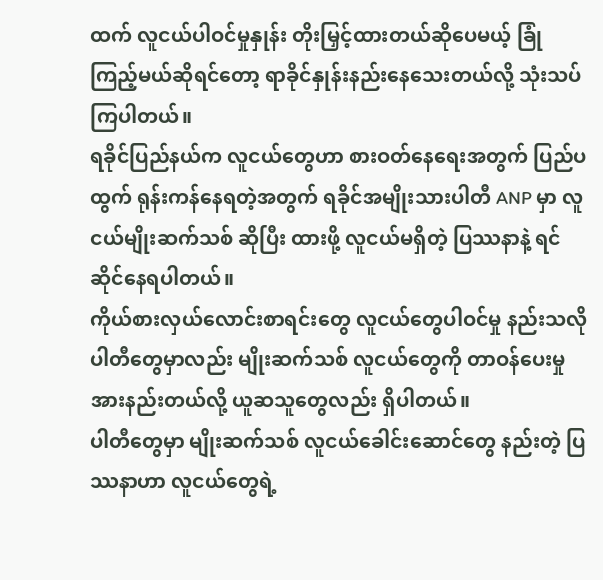ထက် လူငယ်ပါဝင်မှုနှုန်း တိုးမြှင့်ထားတယ်ဆိုပေမယ့် ခြုံကြည့်မယ်ဆိုရင်တော့ ရာခိုင်နှုန်းနည်းနေသေးတယ်လို့ သုံးသပ်ကြပါတယ်။
ရခိုင်ပြည်နယ်က လူငယ်တွေဟာ စားဝတ်နေရေးအတွက် ပြည်ပထွက် ရုန်းကန်နေရတဲ့အတွက် ရခိုင်အမျိုးသားပါတီ ANP မှာ လူငယ်မျိုးဆက်သစ် ဆိုပြီး ထားဖို့ လူငယ်မရှိတဲ့ ပြဿနာနဲ့ ရင်ဆိုင်နေရပါတယ်။
ကိုယ်စားလှယ်လောင်းစာရင်းတွေ လူငယ်တွေပါဝင်မှု နည်းသလို ပါတီတွေမှာလည်း မျိုးဆက်သစ် လူငယ်တွေကို တာဝန်ပေးမှု အားနည်းတယ်လို့ ယူဆသူတွေလည်း ရှိပါတယ်။
ပါတီတွေမှာ မျိုးဆက်သစ် လူငယ်ခေါင်းဆောင်တွေ နည်းတဲ့ ပြဿနာဟာ လူငယ်တွေရဲ့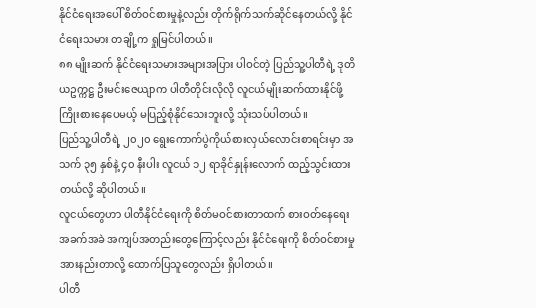နိုင်ငံရေးအပေါ် စိတ်ဝင်စားမှုနဲ့လည်း တိုက်ရိုက်သက်ဆိုင်နေတယ်လို့ နိုင်ငံရေးသမား တချို့က ရှုမြင်ပါတယ်။
၈၈ မျိုးဆက် နိုင်ငံရေးသမားအများအပြား ပါဝင်တဲ့ ပြည်သူ့ပါတီရဲ့ ဒုတိယဥက္ကဋ္ဌ ဦးမင်းဇေယျာက ပါတီတိုင်းလိုလို လူငယ်မျိုးဆက်ထားနိုင်ဖို့ ကြိုးစားနေပေမယ့် မပြည့်စုံနိုင်သေးဘူးလို့ သုံးသပ်ပါတယ်။
ပြည်သူ့ပါတီရဲ့ ၂၀၂၀ ရွေးကောက်ပွဲကိုယ်စားလှယ်လောင်းစာရင်းမှာ အသက် ၃၅ နှစ်နဲ့ ၄၀ နီးပါး လူငယ် ၁၂ ရာခိုင်နှုန်းလောက် ထည့်သွင်းထားတယ်လို့ ဆိုပါတယ်။
လူငယ်တွေဟာ ပါတီနိုင်ငံရေးကို စိတ်မဝင်စားတာထက် စားဝတ်နေရေး အခက်အခဲ အကျပ်အတည်းတွေကြောင့်လည်း နိုင်ငံရေးကို စိတ်ဝင်စားမှုအားနည်းတာလို့ ထောက်ပြသူတွေလည်း ရှိပါတယ်။
ပါတီ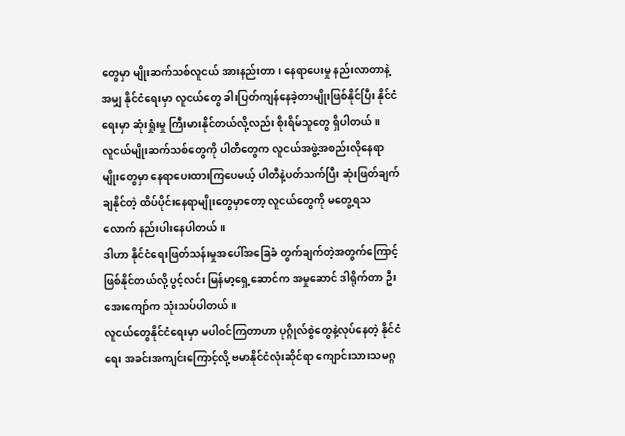တွေမှာ မျိုးဆက်သစ်လူငယ် အားနည်းတာ၊ နေရာပေးမှု နည်းလာတာနဲ့အမျှ နိုင်ငံရေးမှာ လူငယ်တွေ ခါးပြတ်ကျန်နေခဲ့တာမျိုးဖြစ်နိုင်ပြီး နိုင်ငံရေးမှာ ဆုံးရှုံးမှု ကြီးမားနိုင်တယ်လို့လည်း စိုးရိမ်သူတွေ ရှိပါတယ်။
လူငယ်မျိုးဆက်သစ်တွေကို ပါတီတွေက လူငယ်အဖွဲ့အစည်းလိုနေရာမျိုးတွေမှာ နေရာပေးထားကြပေမယ့် ပါတီနဲ့ပတ်သက်ပြီး ဆုံးဖြတ်ချက်ချနိုင်တဲ့ ထိပ်ပိုင်းနေရာမျိုးတွေမှာတော့ လူငယ်တွေကို မတွေ့ရသလောက် နည်းပါးနေပါတယ်။
ဒါဟာ နိုင်ငံရေးဖြတ်သန်းမှုအပေါ်အခြေခံ တွက်ချက်တဲ့အတွက်ကြောင့် ဖြစ်နိုင်တယ်လို့ ပွင့်လင်း မြန်မာ့ရှေ့ဆောင်က အမှုဆောင် ဒါရိုက်တာ ဦးအေးကျော်က သုံးသပ်ပါတယ်။
လူငယ်တွေနိုင်ငံရေးမှာ မပါဝင်ကြတာဟာ ပုဂ္ဂိုလ်စွဲတွေနဲ့လုပ်နေတဲ့ နိုင်ငံရေး အခင်းအကျင်းကြောင့်လို့ ဗမာနိုင်ငံလုံးဆိုင်ရာ ကျောင်းသားသမဂ္ဂ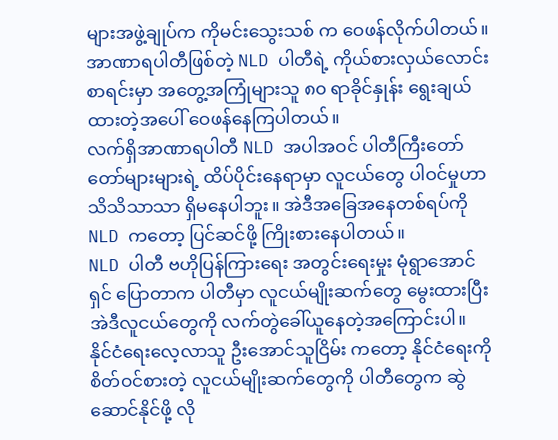များအဖွဲ့ချုပ်က ကိုမင်းသွေးသစ် က ဝေဖန်လိုက်ပါတယ်။
အာဏာရပါတီဖြစ်တဲ့ NLD ပါတီရဲ့ ကိုယ်စားလှယ်လောင်းစာရင်းမှာ အတွေ့အကြုံများသူ ၈၀ ရာခိုင်နှုန်း ရွေးချယ်ထားတဲ့အပေါ် ဝေဖန်နေကြပါတယ်။
လက်ရှိအာဏာရပါတီ NLD အပါအဝင် ပါတီကြီးတော်တော်များများရဲ့ ထိပ်ပိုင်းနေရာမှာ လူငယ်တွေ ပါဝင်မှုဟာ သိသိသာသာ ရှိမနေပါဘူး။ အဲဒီအခြေအနေတစ်ရပ်ကို NLD ကတော့ ပြင်ဆင်ဖို့ ကြိုးစားနေပါတယ်။
NLD ပါတီ ဗဟိုပြန်ကြားရေး အတွင်းရေးမှုး မုံရွာအောင်ရှင် ပြောတာက ပါတီမှာ လူငယ်မျိုးဆက်တွေ မွေးထားပြီး အဲဒီလူငယ်တွေကို လက်တွဲခေါ်ယူနေတဲ့အကြောင်းပါ။
နိုင်ငံရေးလေ့လာသူ ဦးအောင်သူငြိမ်း ကတော့ နိုင်ငံရေးကို စိတ်ဝင်စားတဲ့ လူငယ်မျိုးဆက်တွေကို ပါတီတွေက ဆွဲဆောင်နိုင်ဖို့ လို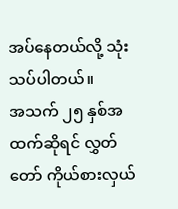အပ်နေတယ်လို့ သုံးသပ်ပါတယ်။
အသက် ၂၅ နှစ်အထက်ဆိုရင် လွှတ်တော် ကိုယ်စားလှယ်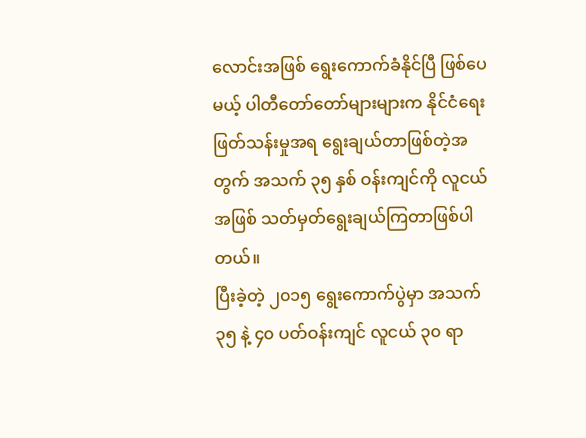လောင်းအဖြစ် ရွေးကောက်ခံနိုင်ပြီ ဖြစ်ပေမယ့် ပါတီတော်တော်များများက နိုင်ငံရေးဖြတ်သန်းမှုအရ ရွေးချယ်တာဖြစ်တဲ့အတွက် အသက် ၃၅ နှစ် ဝန်းကျင်ကို လူငယ်အဖြစ် သတ်မှတ်ရွေးချယ်ကြတာဖြစ်ပါတယ်။
ပြီးခဲ့တဲ့ ၂၀၁၅ ရွေးကောက်ပွဲမှာ အသက် ၃၅ နဲ့ ၄၀ ပတ်ဝန်းကျင် လူငယ် ၃၀ ရာ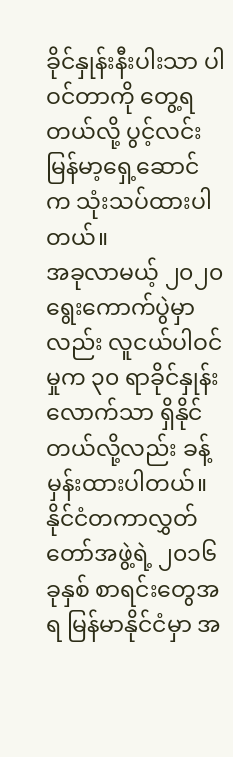ခိုင်နှုန်းနီးပါးသာ ပါဝင်တာကို တွေ့ရတယ်လို့ ပွင့်လင်းမြန်မာ့ရှေ့ဆောင် က သုံးသပ်ထားပါတယ်။
အခုလာမယ့် ၂၀၂၀ ရွေးကောက်ပွဲမှာလည်း လူငယ်ပါဝင်မှုက ၃၀ ရာခိုင်နှုန်းလောက်သာ ရှိနိုင်တယ်လို့လည်း ခန့်မှန်းထားပါတယ်။
နိုင်ငံတကာလွှတ်တော်အဖွဲ့ရဲ့ ၂၀၁၆ ခုနှစ် စာရင်းတွေအရ မြန်မာနိုင်ငံမှာ အ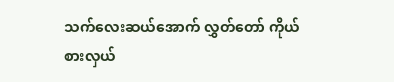သက်လေးဆယ်အောက် လွှတ်တော် ကိုယ်စားလှယ်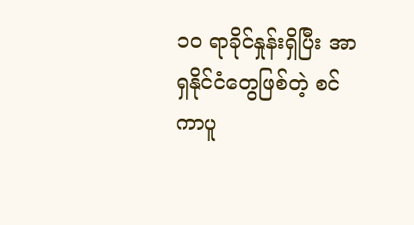၁၀ ရာခိုင်နှုန်းရှိပြီး အာရှနိုင်ငံတွေဖြစ်တဲ့ စင်ကာပူ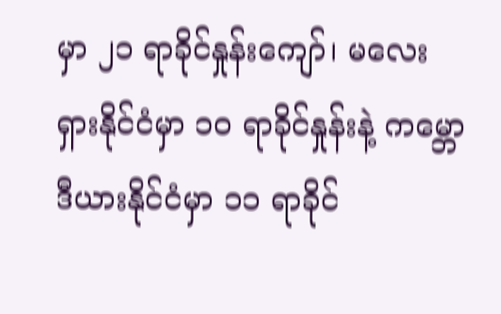မှာ ၂၁ ရာခိုင်နှုန်းကျော်၊ မလေးရှားနိုင်ငံမှာ ၁၀ ရာခိုင်နှုန်းနဲ့ ကမ္ဘောဒီယားနိုင်ငံမှာ ၁၁ ရာခိုင်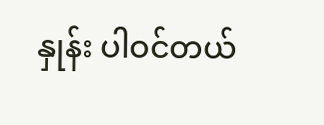နှုန်း ပါဝင်တယ်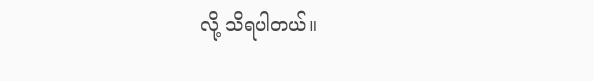လို့ သိရပါတယ်။